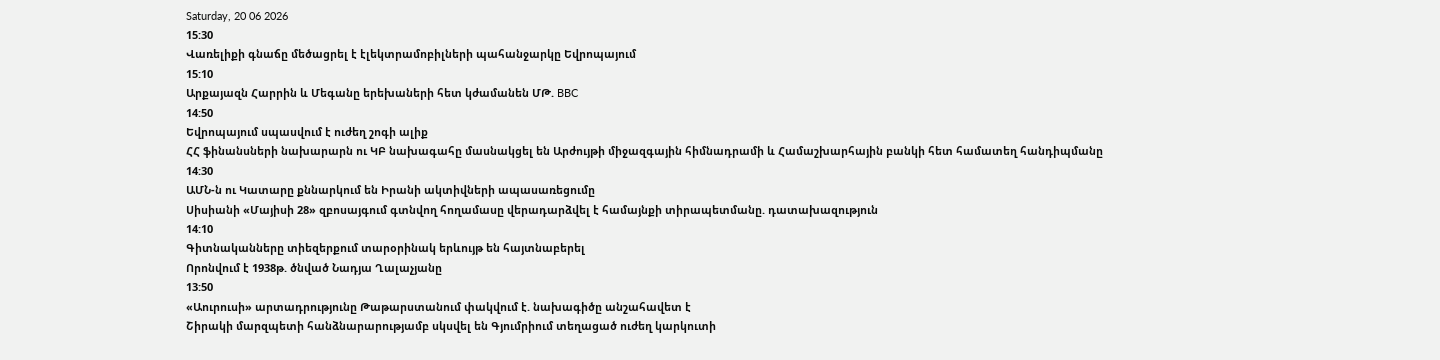Saturday, 20 06 2026
15:30
Վառելիքի գնաճը մեծացրել է էլեկտրամոբիլների պահանջարկը Եվրոպայում
15:10
Արքայազն Հարրին և Մեգանը երեխաների հետ կժամանեն ՄԹ. BBC
14:50
Եվրոպայում սպասվում է ուժեղ շոգի ալիք
ՀՀ ֆինանսների նախարարն ու ԿԲ նախագահը մասնակցել են Արժույթի միջազգային հիմնադրամի և Համաշխարհային բանկի հետ համատեղ հանդիպմանը
14:30
ԱՄՆ-ն ու Կատարը քննարկում են Իրանի ակտիվների ապասառեցումը
Սիսիանի «Մայիսի 28» զբոսայգում գտնվող հողամասը վերադարձվել է համայնքի տիրապետմանը. դատախազություն
14:10
Գիտնականները տիեզերքում տարօրինակ երևույթ են հայտնաբերել
Որոնվում է 1938թ. ծնված Նադյա Ղալաչյանը
13:50
«Աուրուսի» արտադրությունը Թաթարստանում փակվում է. նախագիծը անշահավետ է
Շիրակի մարզպետի հանձնարարությամբ սկսվել են Գյումրիում տեղացած ուժեղ կարկուտի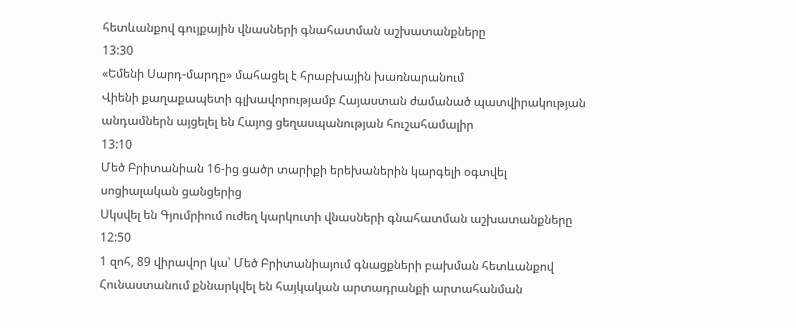հետևանքով գույքային վնասների գնահատման աշխատանքները
13:30
«Եմենի Սարդ-մարդը» մահացել է հրաբխային խառնարանում
Վիենի քաղաքապետի գլխավորությամբ Հայաստան ժամանած պատվիրակության անդամներն այցելել են Հայոց ցեղասպանության հուշահամալիր
13:10
Մեծ Բրիտանիան 16-ից ցածր տարիքի երեխաներին կարգելի օգտվել սոցիալական ցանցերից
Սկսվել են Գյումրիում ուժեղ կարկուտի վնասների գնահատման աշխատանքները
12:50
1 զոհ, 89 վիրավոր կա՝ Մեծ Բրիտանիայում գնացքների բախման հետևանքով
Հունաստանում քննարկվել են հայկական արտադրանքի արտահանման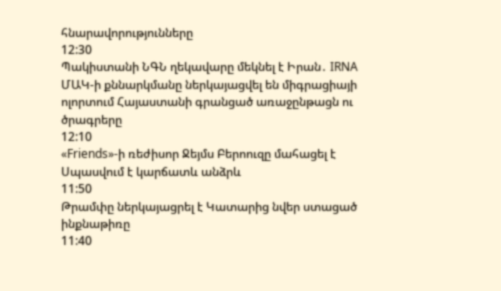հնարավորությունները
12:30
Պակիստանի ՆԳՆ ղեկավարը մեկնել է Իրան․ IRNA
ՄԱԿ-ի քննարկմանը ներկայացվել են միգրացիայի ոլորտում Հայաստանի գրանցած առաջընթացն ու ծրագրերը
12:10
«Friends»-ի ռեժիսոր Ջեյմս Բերոուզը մահացել է
Սպասվում է կարճատև անձրև
11:50
Թրամփը ներկայացրել է Կատարից նվեր ստացած ինքնաթիռը
11:40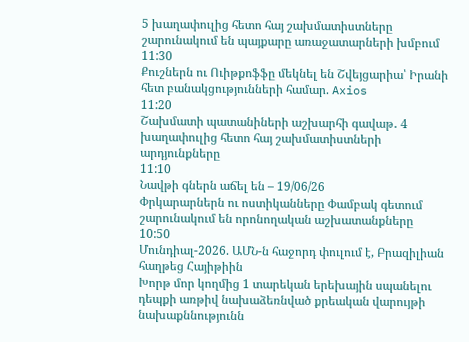5 խաղափուլից հետո հայ շախմատիստները շարունակում են պայքարը առաջատարների խմբում
11:30
Քուշներն ու Ուիթքոֆֆը մեկնել են Շվեյցարիա՝ Իրանի հետ բանակցությունների համար. Axios
11:20
Շախմատի պատանիների աշխարհի գավաթ․ 4 խաղափուլից հետո հայ շախմատիստների արդյունքները
11:10
Նավթի գներն աճել են – 19/06/26
Փրկարարներն ու ոստիկանները Փամբակ գետում շարունակում են որոնողական աշխատանքները
10:50
Մունդիալ-2026. ԱՄՆ-ն հաջորդ փուլում է, Բրազիլիան հաղթեց Հայիթիին
Խորթ մոր կողմից 1 տարեկան երեխային սպանելու դեպքի առթիվ նախաձեռնված քրեական վարույթի նախաքննությունն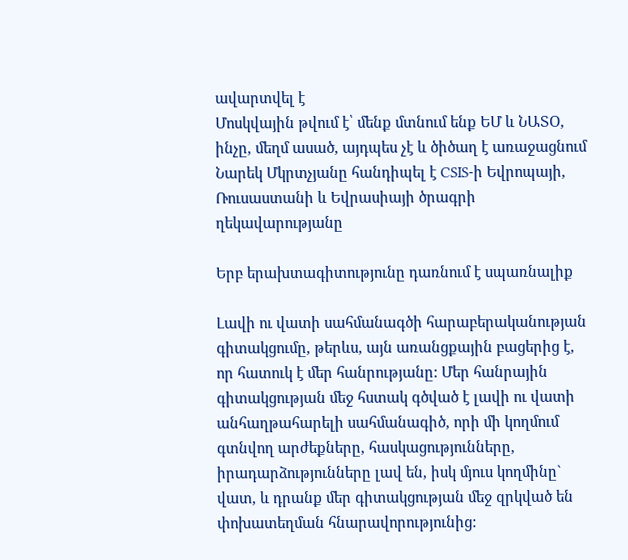ավարտվել է
Մոսկվային թվում է՝ մենք մտնում ենք ԵՄ և ՆԱՏՕ, ինչը, մեղմ ասած, այդպես չէ և ծիծաղ է առաջացնում
Նարեկ Մկրտչյանը հանդիպել է CSIS-ի Եվրոպայի, Ռուսաստանի և Եվրասիայի ծրագրի ղեկավարությանը

Երբ երախտագիտությունը դառնում է սպառնալիք

Լավի ու վատի սահմանագծի հարաբերականության գիտակցումը, թերևս, այն առանցքային բացերից է, որ հատուկ է մեր հանրությանը: Մեր հանրային գիտակցության մեջ հստակ գծված է լավի ու վատի անհաղթահարելի սահմանագիծ, որի մի կողմում գտնվող արժեքները, հասկացությունները, իրադարձությունները լավ են, իսկ մյուս կողմինը` վատ, և դրանք մեր գիտակցության մեջ զրկված են փոխատեղման հնարավորությունից: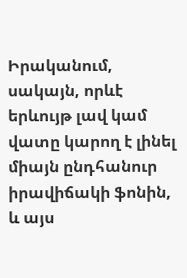Իրականում, սակայն, որևէ երևույթ լավ կամ վատը կարող է լինել միայն ընդհանուր իրավիճակի ֆոնին, և այս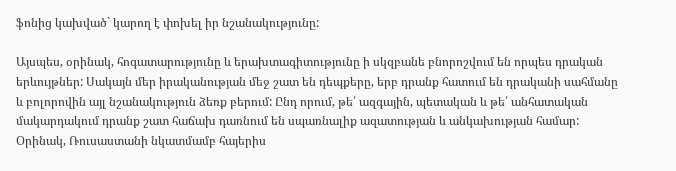ֆոնից կախված` կարող է փոխել իր նշանակությունը:

Այսպես, օրինակ, հոգատարությունը և երախտագիտությունը ի սկզբանե բնորոշվում են որպես դրական երևույթներ: Սակայն մեր իրականության մեջ շատ են դեպքերը, երբ դրանք հատում են դրականի սահմանը և բոլորովին այլ նշանակություն ձեռք բերում: Ընդ որում, թե՛ ազգային, պետական և թե՛ անհատական մակարդակում դրանք շատ հաճախ դառնում են սպառնալիք ազատության և անկախության համար: Օրինակ, Ռուսաստանի նկատմամբ հայերիս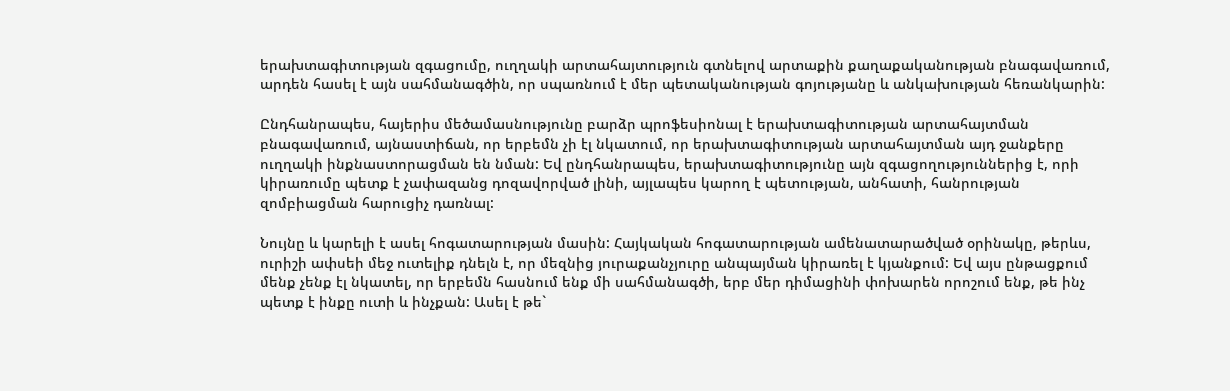երախտագիտության զգացումը, ուղղակի արտահայտություն գտնելով արտաքին քաղաքականության բնագավառում, արդեն հասել է այն սահմանագծին, որ սպառնում է մեր պետականության գոյությանը և անկախության հեռանկարին:

Ընդհանրապես, հայերիս մեծամասնությունը բարձր պրոֆեսիոնալ է երախտագիտության արտահայտման բնագավառում, այնաստիճան, որ երբեմն չի էլ նկատում, որ երախտագիտության արտահայտման այդ ջանքերը ուղղակի ինքնաստորացման են նման: Եվ ընդհանրապես, երախտագիտությունը այն զգացողություններից է, որի կիրառումը պետք է չափազանց դոզավորված լինի, այլապես կարող է պետության, անհատի, հանրության զոմբիացման հարուցիչ դառնալ:

Նույնը և կարելի է ասել հոգատարության մասին: Հայկական հոգատարության ամենատարածված օրինակը, թերևս, ուրիշի ափսեի մեջ ուտելիք դնելն է, որ մեզնից յուրաքանչյուրը անպայման կիրառել է կյանքում: Եվ այս ընթացքում մենք չենք էլ նկատել, որ երբեմն հասնում ենք մի սահմանագծի, երբ մեր դիմացինի փոխարեն որոշում ենք, թե ինչ պետք է ինքը ուտի և ինչքան: Ասել է թե`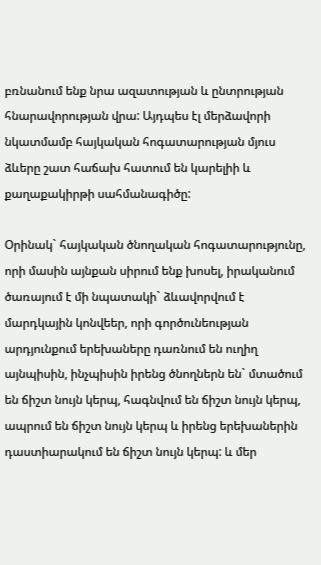բռնանում ենք նրա ազատության և ընտրության հնարավորության վրա: Այդպես էլ մերձավորի նկատմամբ հայկական հոգատարության մյուս ձևերը շատ հաճախ հատում են կարելիի և քաղաքակիրթի սահմանագիծը:

Օրինակ` հայկական ծնողական հոգատարությունը, որի մասին այնքան սիրում ենք խոսել, իրականում ծառայում է մի նպատակի` ձևավորվում է մարդկային կոնվեեր, որի գործունեության արդյունքում երեխաները դառնում են ուղիղ այնպիսին, ինչպիսին իրենց ծնողներն են` մտածում են ճիշտ նույն կերպ, հագնվում են ճիշտ նույն կերպ, ապրում են ճիշտ նույն կերպ և իրենց երեխաներին դաստիարակում են ճիշտ նույն կերպ: և մեր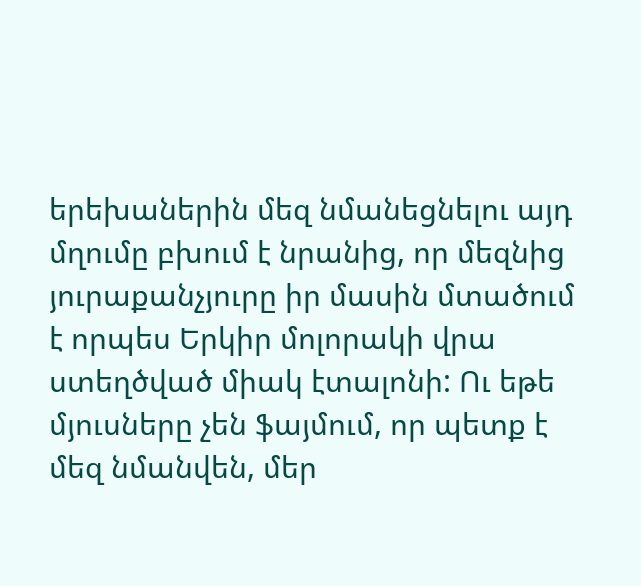երեխաներին մեզ նմանեցնելու այդ մղումը բխում է նրանից, որ մեզնից յուրաքանչյուրը իր մասին մտածում է որպես Երկիր մոլորակի վրա ստեղծված միակ էտալոնի: Ու եթե մյուսները չեն ֆայմում, որ պետք է մեզ նմանվեն, մեր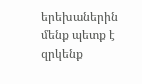երեխաներին մենք պետք է զրկենք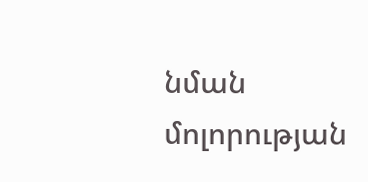նման մոլորության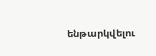ենթարկվելու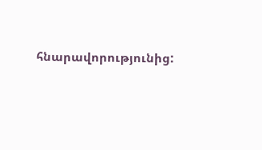հնարավորությունից: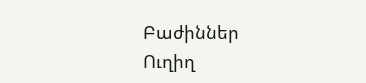Բաժիններ
Ուղիղ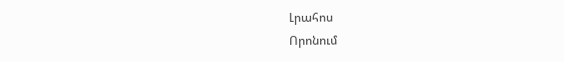Լրահոս
Որոնում